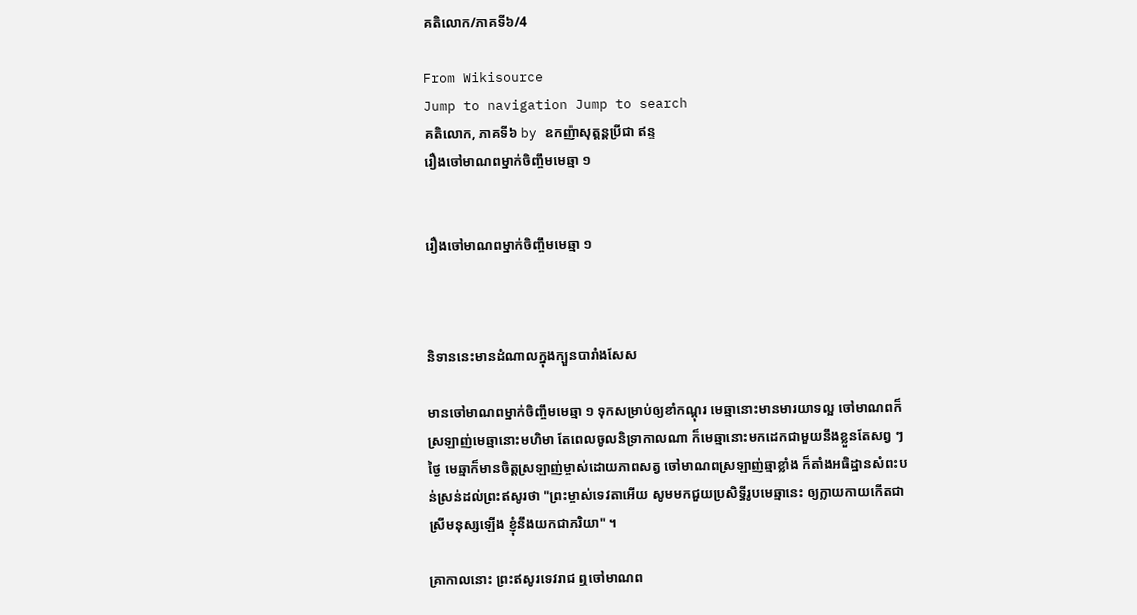គតិលោក/ភាគទី៦/4

From Wikisource
Jump to navigation Jump to search
គតិលោក, ភាគទី៦ by ឧកញ៉ាសុត្តន្ដប្រីជា ឥន្ទ
រឿងចៅមាណពម្នាក់ចិញ្ចឹមមេឆ្មា ១


រឿងចៅមាណពម្នាក់ចិញ្ចឹមមេឆ្មា ១



និទាននេះមានដំណាលក្នុងក្បួនបារាំងសែស

មានចៅមាណពម្នាក់ចិញ្ចឹមមេឆ្មា ១ ទុកសម្រាប់ឲ្យខាំកណ្ដុរ មេឆ្មានោះមានមារយាទល្អ ចៅមាណពក៏ស្រឡាញ់មេឆ្មានោះមហិមា តែពេលចូលនិទ្រាកាលណា ក៏មេឆ្មានោះមកដេកជាមួយនឹងខ្លួនតែសព្វ ៗ ថ្ងៃ មេឆ្មាក៏មានចិត្តស្រឡាញ់ម្ចាស់ដោយភាពសត្វ ចៅមាណពស្រឡាញ់ឆ្មាខ្លាំង ក៏តាំងអធិដ្ឋានសំពះបន់ស្រន់ដល់ព្រះឥសូរថា "ព្រះម្ចាស់ទេវតាអើយ សូមមកជួយប្រសិទ្ធីរូបមេឆ្មានេះ ឲ្យក្លាយកាយកើតជាស្រីមនុស្សឡើង ខ្ញុំនឹងយកជាភរិយា" ។

គ្រាកាលនោះ ព្រះឥសូរទេវរាជ ឮចៅមាណព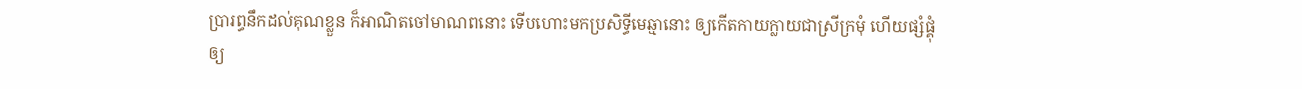ប្រារព្ធនឹកដល់គុណខ្លួន ក៏អាណិតចៅមាណពនោះ ទើបហោះមកប្រសិទ្ធីមេឆ្មានោះ ឲ្យកើតកាយក្លាយជាស្រីក្រមុំ ហើយផ្សំផ្គុំឲ្យ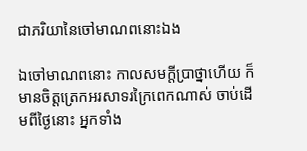ជាភរិយានៃចៅមាណពនោះឯង

ឯចៅមាណពនោះ កាលសមក្ដីប្រាថ្នាហើយ ក៏មានចិត្តត្រេកអរសាទរក្រៃពេកណាស់ ចាប់ដើមពីថ្ងៃនោះ អ្នកទាំង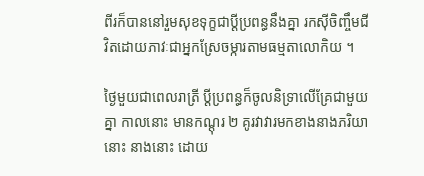ពីរក៏បាននៅរួមសុខទុក្ខជាប្ដីប្រពន្ធនឹងគ្នា រកស៊ីចិញ្ចឹមជីវិតដោយភាវៈជាអ្នកស្រែចម្ការតាមធម្មតាលោកិយ ។

ថ្ងៃមួយជាពេលរាត្រី ប្ដីប្រពន្ធក៏ចូលនិទ្រាលើគ្រែជាមួយគ្នា កាលនោះ មានកណ្ដុរ ២ គូរវាវារមកខាងនាងភរិយានោះ នាងនោះ ដោយ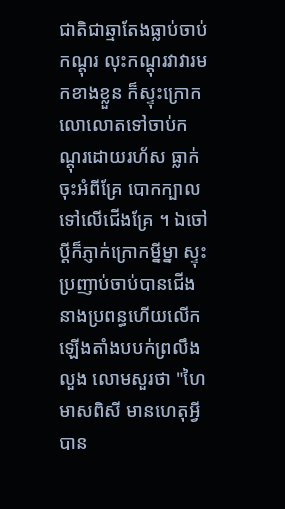ជាតិជាឆ្មាតែងធ្លាប់ចាប់កណ្ដុរ លុះកណ្ដុរវាវារមកខាងខ្លួន ក៏ស្ទុះក្រោកលោលោតទៅចាប់កណ្ដុរដោយរហ័ស ធ្លាក់ចុះអំពីគ្រែ បោកក្បាលទៅលើជើងគ្រែ ។ ឯចៅប្ដីក៏ភ្ញាក់ក្រោកម្នីម្នា ស្ទុះប្រញាប់ចាប់បានជើងនាងប្រពន្ធហើយលើកឡើងតាំងបបក់ព្រលឹងលួង លោមសួរថា "ហៃមាសពិសី មានហេតុអ្វីបាន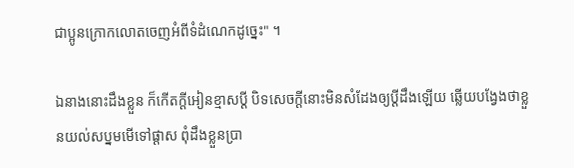ជាប្អូនក្រោកលោតចេញអំពីទំដំណេកដូច្នេះ" ។

ឯនាងនោះដឹងខ្លួន ក៏កើតក្ដីអៀនខ្មាសប្ដី បិទសេចក្ដីនោះមិនសំដែងឲ្យប្ដីដឹងឡើយ ឆ្លើយបង្វែងថាខ្លួនយល់សប្នមមើទៅផ្ដាស ពុំដឹងខ្លួនប្រា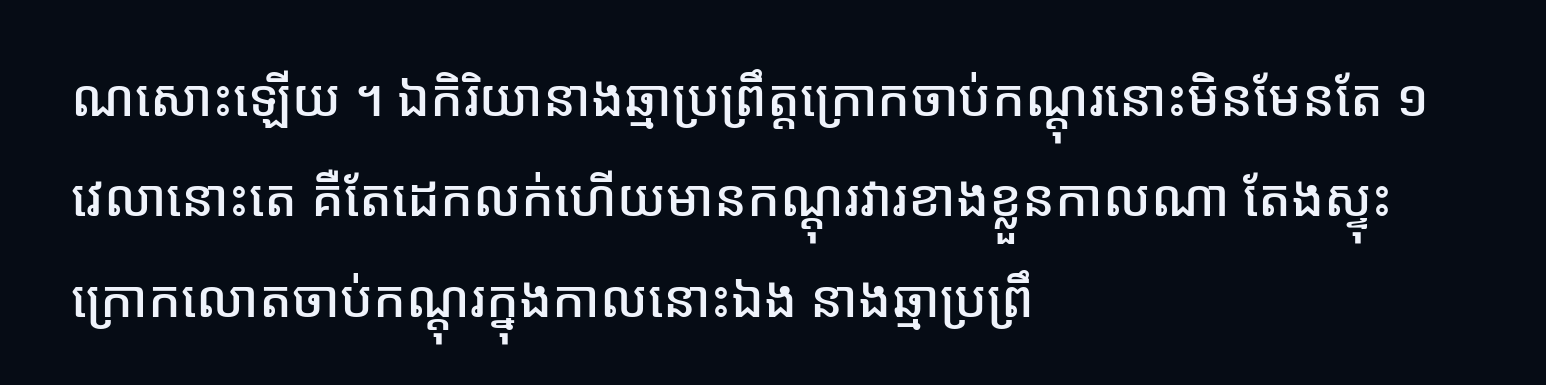ណសោះឡើយ ។ ឯកិរិយានាងឆ្មាប្រព្រឹត្តក្រោកចាប់កណ្ដុរនោះមិនមែនតែ ១ វេលានោះតេ គឺតែដេកលក់ហើយមានកណ្ដុរវារខាងខ្លួនកាលណា តែងស្ទុះក្រោកលោតចាប់កណ្ដុរក្នុងកាលនោះឯង នាងឆ្មាប្រព្រឹ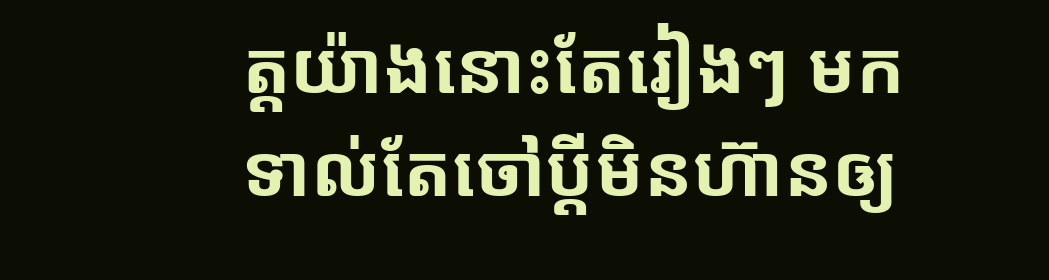ត្តយ៉ាងនោះតែរៀងៗ មកទាល់តែចៅប្ដីមិនហ៊ានឲ្យ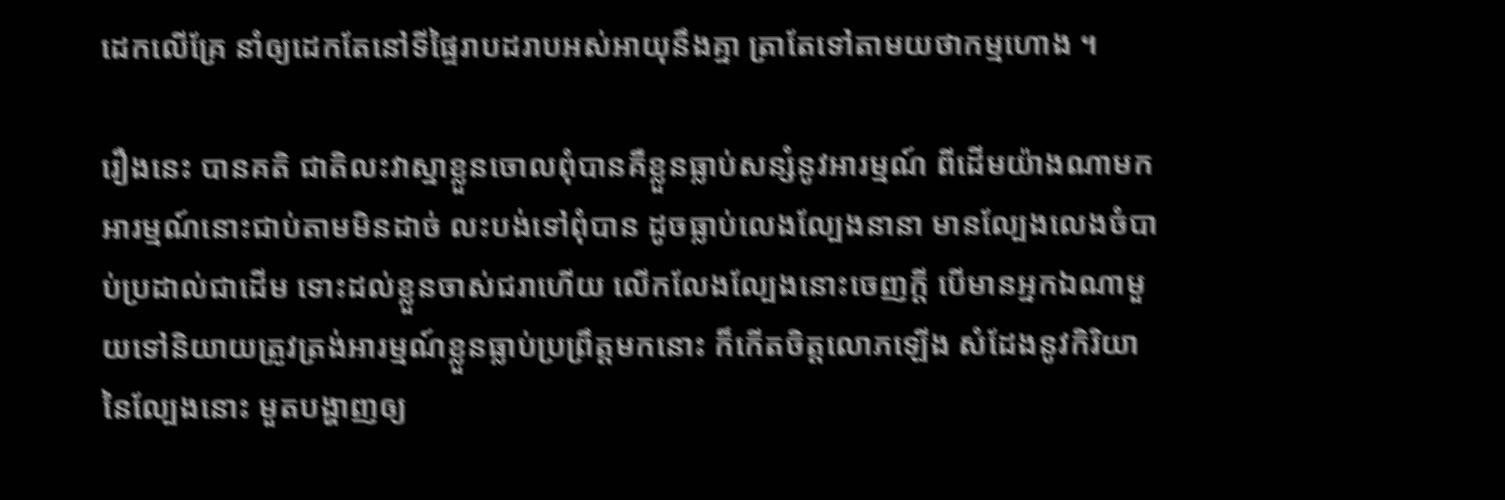ដេកលើគ្រែ នាំឲ្យដេកតែនៅទីផ្ទៃរាបដរាបអស់អាយុនឹងគ្នា ត្រាតែទៅតាមយថាកម្មហោង ។

រឿងនេះ បានគតិ ជាតិលះវាស្នាខ្លួនចោលពុំបានគឺខ្លួនធ្លាប់សន្សំនូវអារម្មណ៍ ពីដើមយ៉ាងណាមកអារម្មណ៍នោះជាប់តាមមិនដាច់ លះបង់ទៅពុំបាន ដូចធ្លាប់លេងល្បែងនានា មានល្បែងលេងចំបាប់ប្រដាល់ជាដើម ទោះដល់ខ្លួនចាស់ជរាហើយ លើកលែងល្បែងនោះចេញក្ដី បើមានអ្នកឯណាមួយទៅនិយាយត្រូវត្រង់អារម្មណ៍ខ្លួនធ្លាប់ប្រព្រឹត្តមកនោះ ក៏កើតចិត្តលោភឡើង សំដែងនូវកិរិយានៃល្បែងនោះ មួតបង្ហាញឲ្យ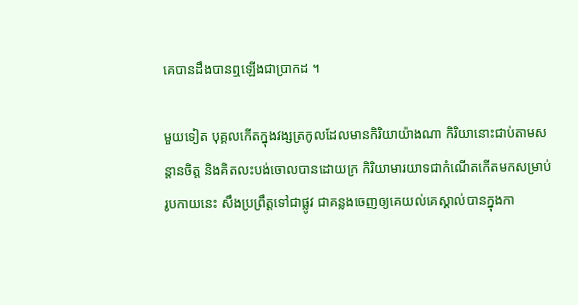គេបានដឹងបានឮឡើងជាប្រាកដ ។

មួយទៀត បុគ្គលកើតក្នុងវង្សត្រកូលដែលមានកិរិយាយ៉ាងណា កិរិយានោះជាប់តាមសន្ដានចិត្ត និងគិតលះបង់ចោលបានដោយក្រ កិរិយាមារយាទជាកំណើតកើតមកសម្រាប់រូបកាយនេះ សឹងប្រព្រឹត្តទៅជាផ្លូវ ជាគន្លងចេញឲ្យគេយល់គេស្គាល់បានក្នុងកា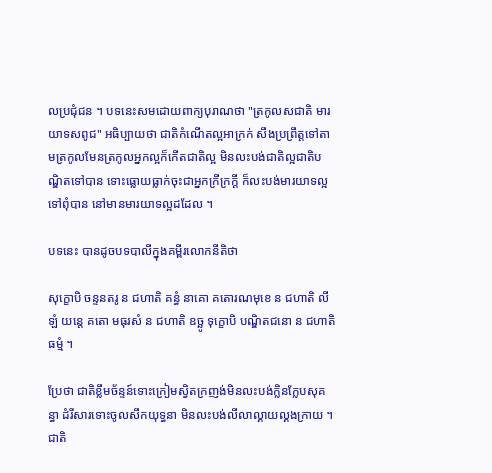លប្រជុំជន ។ បទនេះសមដោយពាក្យបុរាណថា "ត្រកូលសជាតិ មារយាទសពូជ" អធិប្បាយថា ជាតិកំណើតល្អអាក្រក់ សឹងប្រព្រឹត្តទៅតាមត្រកូលមែនត្រកូលអ្នកល្អក៏កើតជាតិល្អ មិនលះបង់ជាតិល្អជាតិបណ្ឌិតទៅបាន ទោះធ្លោយធ្លាក់ចុះជាអ្នកក្រីក្រក្ដី ក៏លះបង់មារយាទល្អទៅពុំបាន នៅមានមារយាទល្អដដែល ។

បទនេះ បានដូចបទបាលីក្នុងគម្ពីរលោកនីតិថា

សុក្ខោបិ ចន្ទនតរូ ន ជហាតិ គន្ធំ នាគោ គតោរណមុខេ ន ជហាតិ លីឡំ យន្តេ គតោ មធុរសំ ន ជហាតិ ឧច្ឆូ ទុក្ខោបិ បណ្ឌិតជនោ ន ជហាតិ ធម្មំ ។

ប្រែថា ជាតិខ្លឹមច័ន្ទន៍ទោះក្រៀមស្វិតក្រញង់មិនលះបង់ក្លិនក្លែបសុគន្ធា ដំរីសារទោះចូលសឹកយុទ្ធនា មិនលះបង់លីលាល្គាយល្គងក្រាយ ។ ជាតិ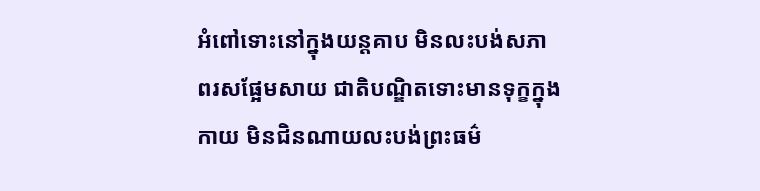អំពៅទោះនៅក្នុងយន្តគាប មិនលះបង់សភាពរសផ្អែមសាយ ជាតិបណ្ឌិតទោះមានទុក្ខក្នុងកាយ មិនជិនណាយលះបង់ព្រះធម៌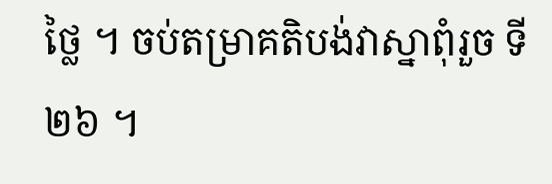ថ្លៃ ។ ចប់តម្រាគតិបង់វាស្នាពុំរួច ទី ២៦ ។